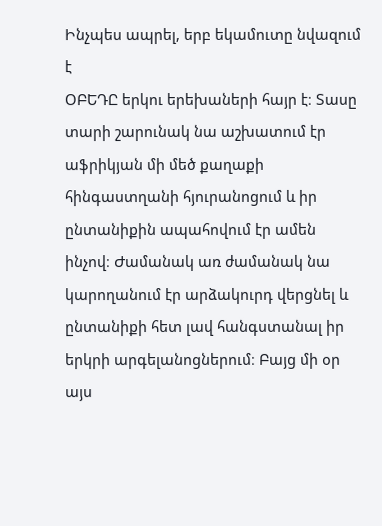Ինչպես ապրել, երբ եկամուտը նվազում է
ՕԲԵԴԸ երկու երեխաների հայր է։ Տասը տարի շարունակ նա աշխատում էր աֆրիկյան մի մեծ քաղաքի հինգաստղանի հյուրանոցում և իր ընտանիքին ապահովում էր ամեն ինչով։ Ժամանակ առ ժամանակ նա կարողանում էր արձակուրդ վերցնել և ընտանիքի հետ լավ հանգստանալ իր երկրի արգելանոցներում։ Բայց մի օր այս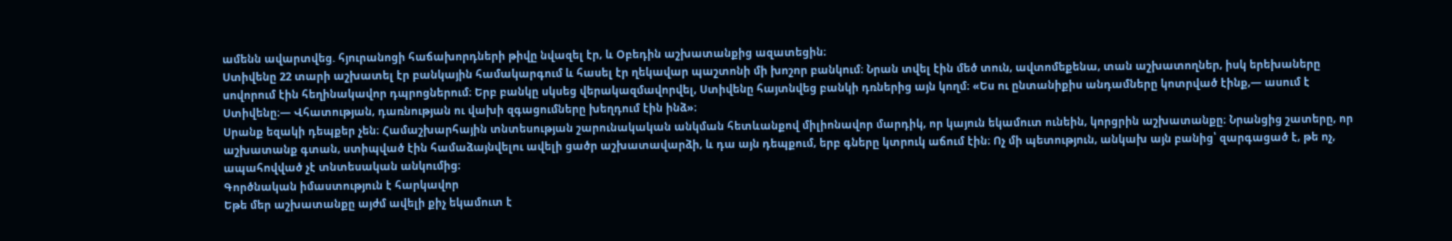ամենն ավարտվեց. հյուրանոցի հաճախորդների թիվը նվազել էր, և Օբեդին աշխատանքից ազատեցին։
Ստիվենը 22 տարի աշխատել էր բանկային համակարգում և հասել էր ղեկավար պաշտոնի մի խոշոր բանկում։ Նրան տվել էին մեծ տուն, ավտոմեքենա, տան աշխատողներ, իսկ երեխաները սովորում էին հեղինակավոր դպրոցներում։ Երբ բանկը սկսեց վերակազմավորվել, Ստիվենը հայտնվեց բանկի դռներից այն կողմ։ «Ես ու ընտանիքիս անդամները կոտրված էինք,— ասում է Ստիվենը։— Վհատության, դառնության ու վախի զգացումները խեղդում էին ինձ»։
Սրանք եզակի դեպքեր չեն։ Համաշխարհային տնտեսության շարունակական անկման հետևանքով միլիոնավոր մարդիկ, որ կայուն եկամուտ ունեին, կորցրին աշխատանքը։ Նրանցից շատերը, որ աշխատանք գտան, ստիպված էին համաձայնվելու ավելի ցածր աշխատավարձի, և դա այն դեպքում, երբ գները կտրուկ աճում էին։ Ոչ մի պետություն, անկախ այն բանից՝ զարգացած է, թե ոչ, ապահովված չէ տնտեսական անկումից։
Գործնական իմաստություն է հարկավոր
Եթե մեր աշխատանքը այժմ ավելի քիչ եկամուտ է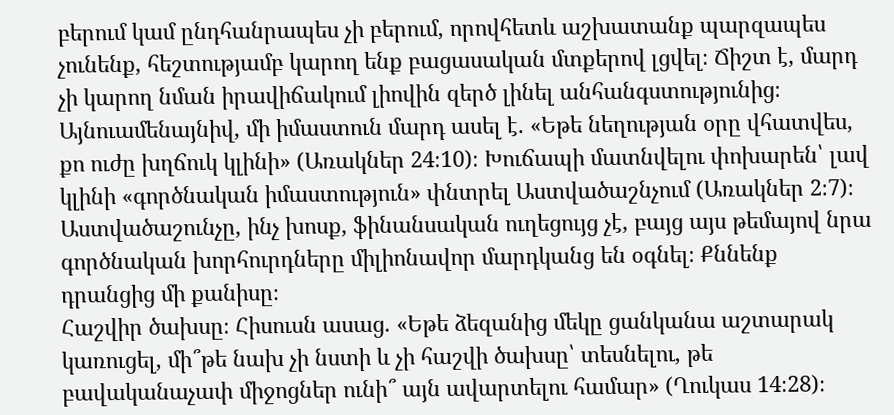բերում կամ ընդհանրապես չի բերում, որովհետև աշխատանք պարզապես չունենք, հեշտությամբ կարող ենք բացասական մտքերով լցվել։ Ճիշտ է, մարդ չի կարող նման իրավիճակում լիովին զերծ լինել անհանգստությունից։ Այնուամենայնիվ, մի իմաստուն մարդ ասել է. «Եթե նեղության օրը վհատվես, քո ուժը խղճուկ կլինի» (Առակներ 24։10)։ Խուճապի մատնվելու փոխարեն՝ լավ կլինի «գործնական իմաստություն» փնտրել Աստվածաշնչում (Առակներ 2։7)։
Աստվածաշունչը, ինչ խոսք, ֆինանսական ուղեցույց չէ, բայց այս թեմայով նրա գործնական խորհուրդները միլիոնավոր մարդկանց են օգնել։ Քննենք դրանցից մի քանիսը։
Հաշվիր ծախսը։ Հիսուսն ասաց. «Եթե ձեզանից մեկը ցանկանա աշտարակ կառուցել, մի՞թե նախ չի նստի և չի հաշվի ծախսը՝ տեսնելու, թե բավականաչափ միջոցներ ունի՞ այն ավարտելու համար» (Ղուկաս 14։28)։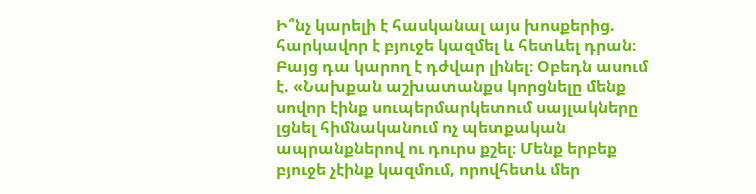Ի՞նչ կարելի է հասկանալ այս խոսքերից. հարկավոր է բյուջե կազմել և հետևել դրան։ Բայց դա կարող է դժվար լինել։ Օբեդն ասում է. «Նախքան աշխատանքս կորցնելը մենք սովոր էինք սուպերմարկետում սայլակները լցնել հիմնականում ոչ պետքական ապրանքներով ու դուրս քշել։ Մենք երբեք բյուջե չէինք կազմում, որովհետև մեր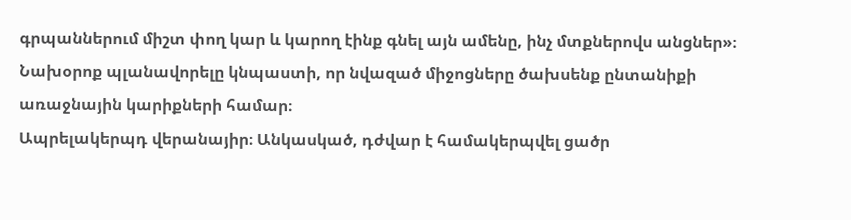գրպաններում միշտ փող կար և կարող էինք գնել այն ամենը, ինչ մտքներովս անցներ»։ Նախօրոք պլանավորելը կնպաստի, որ նվազած միջոցները ծախսենք ընտանիքի առաջնային կարիքների համար։
Ապրելակերպդ վերանայիր։ Անկասկած, դժվար է համակերպվել ցածր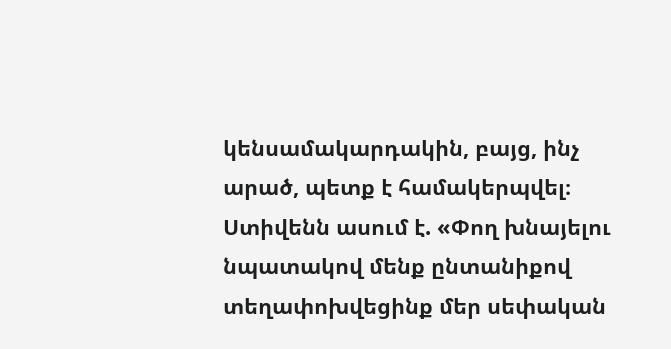կենսամակարդակին, բայց, ինչ արած, պետք է համակերպվել։ Ստիվենն ասում է. «Փող խնայելու նպատակով մենք ընտանիքով տեղափոխվեցինք մեր սեփական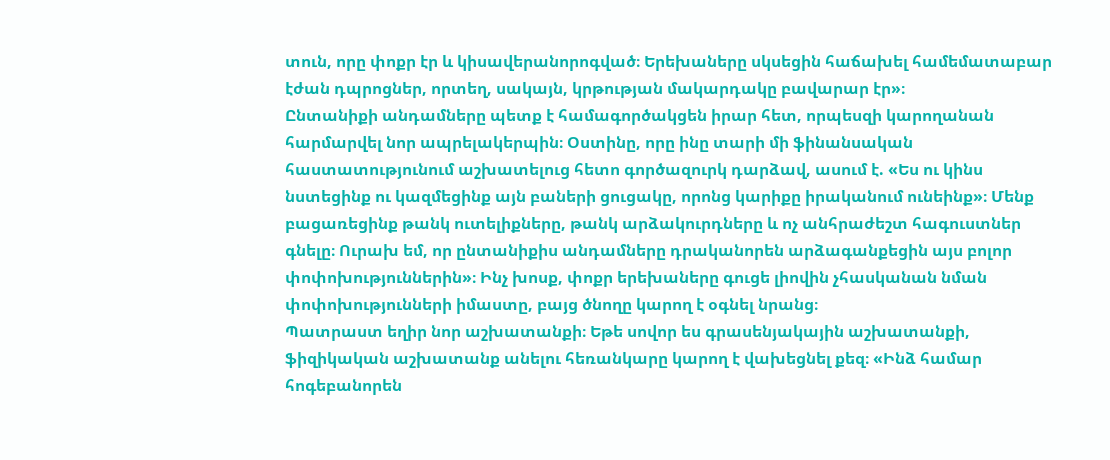տուն, որը փոքր էր և կիսավերանորոգված։ Երեխաները սկսեցին հաճախել համեմատաբար էժան դպրոցներ, որտեղ, սակայն, կրթության մակարդակը բավարար էր»։
Ընտանիքի անդամները պետք է համագործակցեն իրար հետ, որպեսզի կարողանան հարմարվել նոր ապրելակերպին։ Օստինը, որը ինը տարի մի ֆինանսական հաստատությունում աշխատելուց հետո գործազուրկ դարձավ, ասում է. «Ես ու կինս նստեցինք ու կազմեցինք այն բաների ցուցակը, որոնց կարիքը իրականում ունեինք»։ Մենք բացառեցինք թանկ ուտելիքները, թանկ արձակուրդները և ոչ անհրաժեշտ հագուստներ գնելը։ Ուրախ եմ, որ ընտանիքիս անդամները դրականորեն արձագանքեցին այս բոլոր փոփոխություններին»։ Ինչ խոսք, փոքր երեխաները գուցե լիովին չհասկանան նման փոփոխությունների իմաստը, բայց ծնողը կարող է օգնել նրանց։
Պատրաստ եղիր նոր աշխատանքի։ Եթե սովոր ես գրասենյակային աշխատանքի, ֆիզիկական աշխատանք անելու հեռանկարը կարող է վախեցնել քեզ։ «Ինձ համար հոգեբանորեն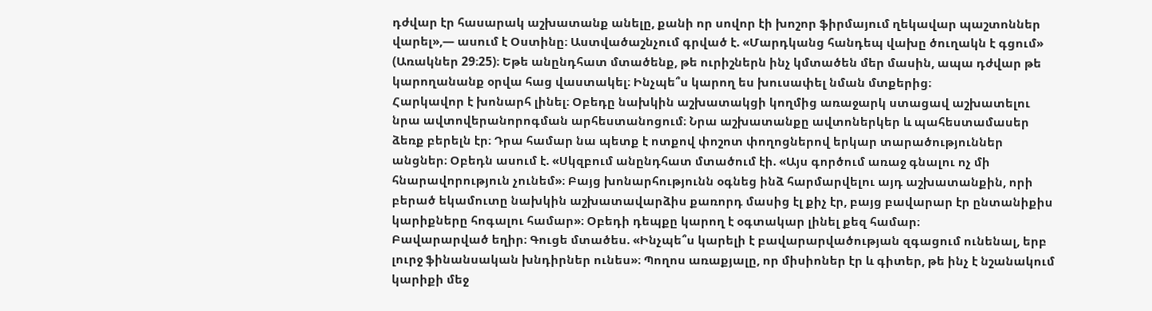դժվար էր հասարակ աշխատանք անելը, քանի որ սովոր էի խոշոր ֆիրմայում ղեկավար պաշտոններ վարել»,— ասում է Օստինը։ Աստվածաշնչում գրված է. «Մարդկանց հանդեպ վախը ծուղակն է գցում» (Առակներ 29։25)։ Եթե անընդհատ մտածենք, թե ուրիշներն ինչ կմտածեն մեր մասին, ապա դժվար թե կարողանանք օրվա հաց վաստակել։ Ինչպե՞ս կարող ես խուսափել նման մտքերից։
Հարկավոր է խոնարհ լինել։ Օբեդը նախկին աշխատակցի կողմից առաջարկ ստացավ աշխատելու նրա ավտովերանորոգման արհեստանոցում։ Նրա աշխատանքը ավտոներկեր և պահեստամասեր ձեռք բերելն էր։ Դրա համար նա պետք է ոտքով փոշոտ փողոցներով երկար տարածություններ անցներ։ Օբեդն ասում է. «Սկզբում անընդհատ մտածում էի. «Այս գործում առաջ գնալու ոչ մի հնարավորություն չունեմ»։ Բայց խոնարհությունն օգնեց ինձ հարմարվելու այդ աշխատանքին, որի բերած եկամուտը նախկին աշխատավարձիս քառորդ մասից էլ քիչ էր, բայց բավարար էր ընտանիքիս կարիքները հոգալու համար»։ Օբեդի դեպքը կարող է օգտակար լինել քեզ համար։
Բավարարված եղիր։ Գուցե մտածես. «Ինչպե՞ս կարելի է բավարարվածության զգացում ունենալ, երբ լուրջ ֆինանսական խնդիրներ ունես»։ Պողոս առաքյալը, որ միսիոներ էր և գիտեր, թե ինչ է նշանակում կարիքի մեջ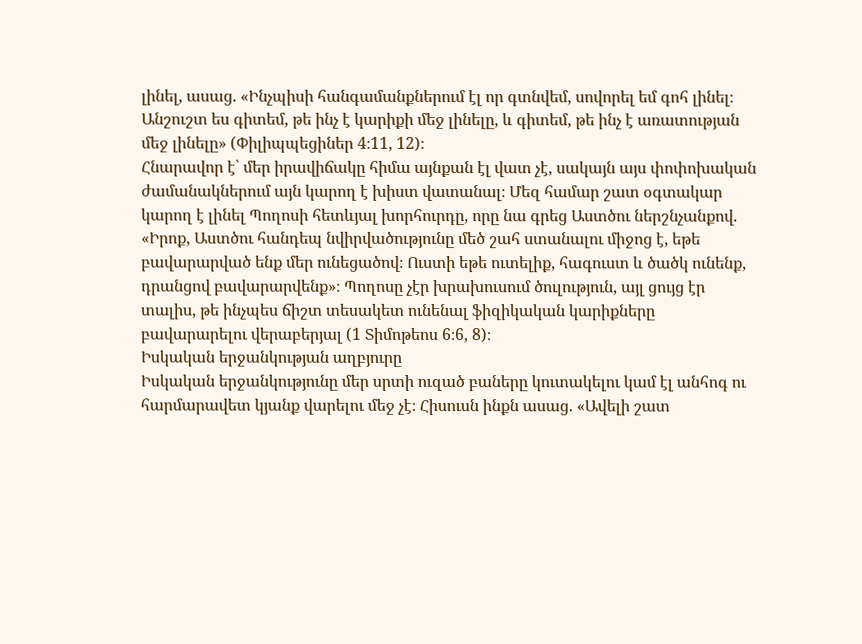լինել, ասաց. «Ինչպիսի հանգամանքներում էլ որ գտնվեմ, սովորել եմ գոհ լինել։ Անշուշտ ես գիտեմ, թե ինչ է կարիքի մեջ լինելը, և գիտեմ, թե ինչ է առատության մեջ լինելը» (Փիլիպպեցիներ 4։11, 12)։
Հնարավոր է՝ մեր իրավիճակը հիմա այնքան էլ վատ չէ, սակայն այս փոփոխական ժամանակներում այն կարող է խիստ վատանալ։ Մեզ համար շատ օգտակար կարող է լինել Պողոսի հետևյալ խորհուրդը, որը նա գրեց Աստծու ներշնչանքով. «Իրոք, Աստծու հանդեպ նվիրվածությունը մեծ շահ ստանալու միջոց է, եթե բավարարված ենք մեր ունեցածով։ Ուստի եթե ուտելիք, հագուստ և ծածկ ունենք, դրանցով բավարարվենք»։ Պողոսը չէր խրախուսում ծուլություն, այլ ցույց էր տալիս, թե ինչպես ճիշտ տեսակետ ունենալ ֆիզիկական կարիքները բավարարելու վերաբերյալ (1 Տիմոթեոս 6։6, 8)։
Իսկական երջանկության աղբյուրը
Իսկական երջանկությունը մեր սրտի ուզած բաները կուտակելու կամ էլ անհոգ ու հարմարավետ կյանք վարելու մեջ չէ։ Հիսուսն ինքն ասաց. «Ավելի շատ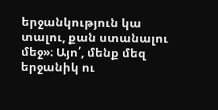երջանկություն կա տալու, քան ստանալու մեջ»։ Այո՛, մենք մեզ երջանիկ ու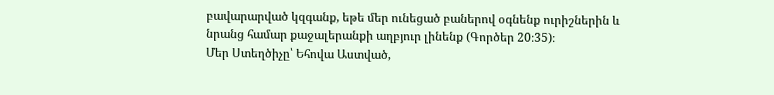բավարարված կզգանք, եթե մեր ունեցած բաներով օգնենք ուրիշներին և նրանց համար քաջալերանքի աղբյուր լինենք (Գործեր 20։35)։
Մեր Ստեղծիչը՝ Եհովա Աստված,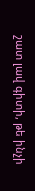շատ լավ գիտի, թե ինչի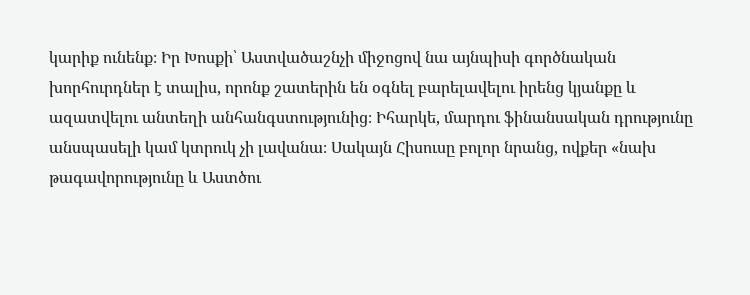կարիք ունենք։ Իր Խոսքի՝ Աստվածաշնչի միջոցով նա այնպիսի գործնական խորհուրդներ է տալիս, որոնք շատերին են օգնել բարելավելու իրենց կյանքը և ազատվելու անտեղի անհանգստությունից։ Իհարկե, մարդու ֆինանսական դրությունը անսպասելի կամ կտրուկ չի լավանա։ Սակայն Հիսուսը բոլոր նրանց, ովքեր «նախ թագավորությունը և Աստծու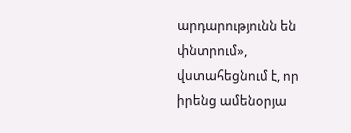արդարությունն են փնտրում», վստահեցնում է, որ իրենց ամենօրյա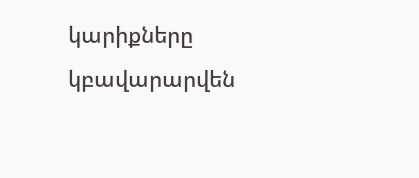կարիքները կբավարարվեն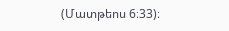(Մատթեոս 6։33)։